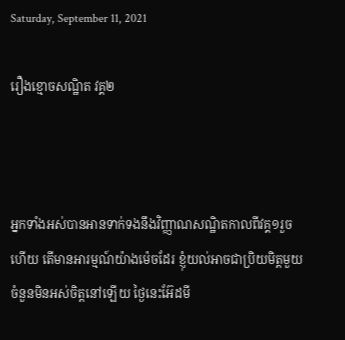Saturday, September 11, 2021

រឿងខ្មោចសណ្ឋិត វគ្គ២



អ្នកទាំងអស់បានអានទាក់ទងនឹងវិញ្ញាណសណ្ឋិតកាលពីវគ្គ១រួចហើយ តើមានអារម្មណ៍យ៉ាងម៉េចដែរ ខ្ញុំយល់អាចជាប្រិយមិត្តមួយចំនួនមិនអស់ចិត្តនៅឡើយ ថ្ងៃនេះអ៊ែដមី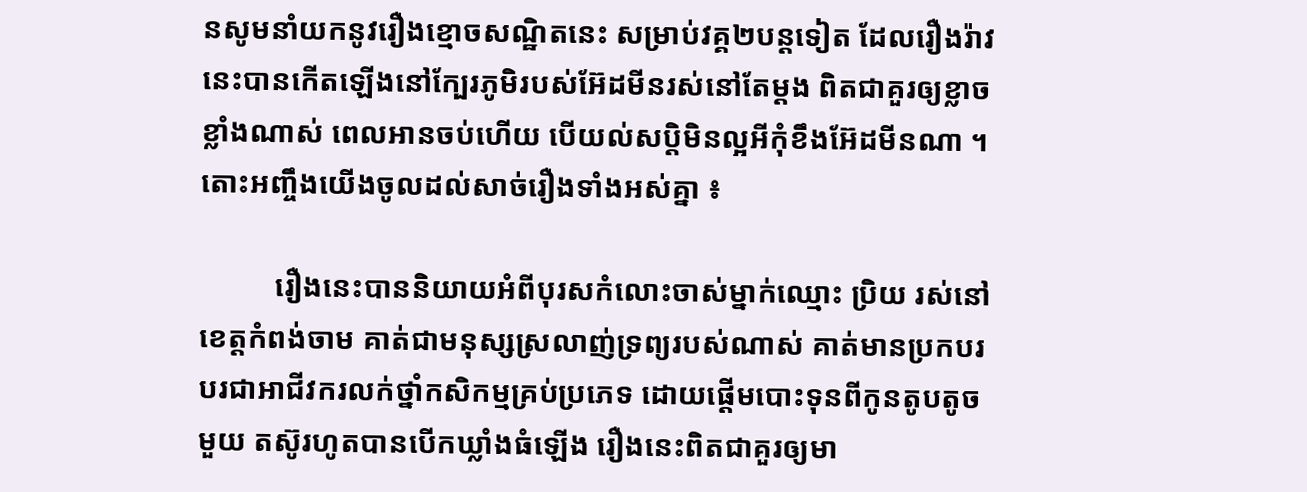នសូមនាំយកនូវរឿងខ្មោចសណ្ឋិតនេះ សម្រាប់វគ្គ២បន្ដទៀត ដែលរឿងរ៉ាវនេះបានកើតឡើងនៅក្បែរភូមិរបស់អ៊ែដមីនរស់នៅតែម្ដង ពិតជាគួរឲ្យខ្លាចខ្លាំងណាស់ ពេលអានចប់ហើយ បើយល់សប្ដិមិនល្អអីកុំខឹងអ៊ែដមីនណា ។ តោះអញ្ចឹងយើងចូលដល់សាច់រឿងទាំងអស់គ្នា ៖

          រឿងនេះបាននិយាយអំពីបុរសកំលោះចាស់ម្នាក់ឈ្មោះ ប្រិយ រស់នៅខេត្តកំពង់ចាម គាត់ជាមនុស្សស្រលាញ់ទ្រព្យរបស់ណាស់ គាត់មានប្រកបរបរជាអាជីវករលក់ថ្នាំកសិកម្មគ្រប់ប្រភេទ ដោយផ្ដើមបោះទុនពីកូនតូបតូចមួយ តស៊ូរហូតបានបើកឃ្លាំងធំឡើង រឿងនេះពិតជាគួរឲ្យមា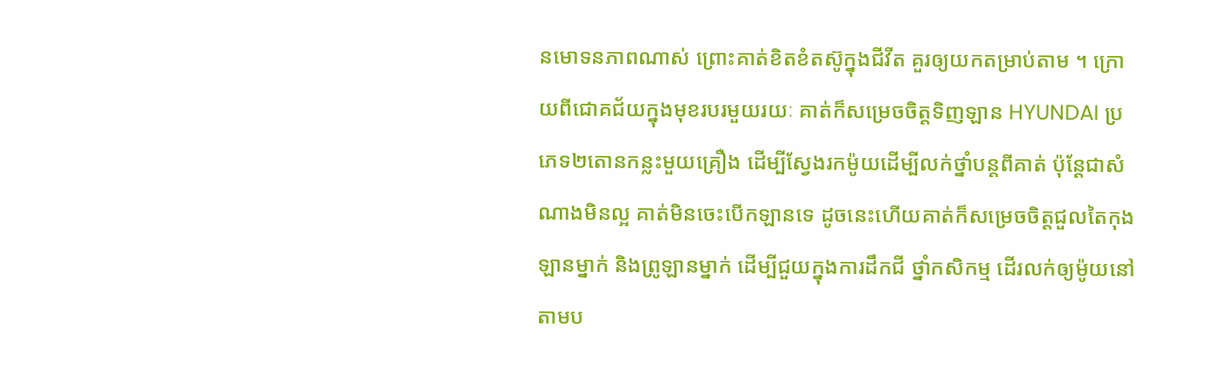នមោទនភាពណាស់ ព្រោះគាត់ខិតខំតស៊ូក្នុងជីវីត គួរឲ្យយកតម្រាប់តាម ។ ក្រោយពីជោគជ័យក្នុងមុខរបរមួយរយៈ គាត់ក៏សម្រេចចិត្តទិញឡាន HYUNDAI ប្រភេទ២តោនកន្លះមួយគ្រឿង ដើម្បីស្វែងរកម៉ូយដើម្បីលក់ថ្នាំបន្ដពីគាត់ ប៉ុន្ដែជាសំណាងមិនល្អ គាត់មិនចេះបើកឡានទេ ដូចនេះហើយគាត់ក៏សម្រេចចិត្តជួលតៃកុងឡានម្នាក់ និងព្រូឡានម្នាក់ ដើម្បីជួយក្នុងការដឹកជី ថ្នាំកសិកម្ម ដើរលក់ឲ្យម៉ូយនៅតាមប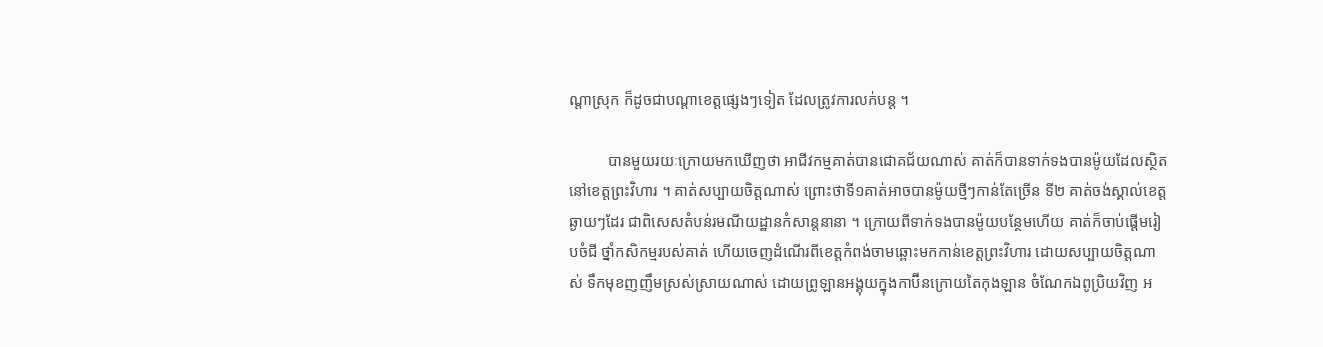ណ្ដាស្រុក ក៏ដូចជាបណ្ដាខេត្តផ្សេងៗទៀត ដែលត្រូវការលក់បន្ដ ។

          បានមួយរយៈក្រោយមកឃើញថា អាជីវកម្មគាត់បានជោគជ័យណាស់ គាត់ក៏បានទាក់ទងបានម៉ូយដែលស្ថិតនៅខេត្តព្រះវិហារ ។ គាត់សប្បាយចិត្តណាស់ ព្រោះថាទី១គាត់អាចបានម៉ូយថ្មីៗកាន់តែច្រើន ទី២ គាត់ចង់ស្គាល់ខេត្តឆ្ងាយៗដែរ ជាពិសេសតំបន់រមណីយដ្ឋានកំសាន្ដនានា ។ ក្រោយពីទាក់ទងបានម៉ូយបន្ថែមហើយ គាត់ក៏ចាប់ផ្ដើមរៀបចំជី ថ្នាំកសិកម្មរបស់គាត់ ហើយចេញដំណើរពីខេត្តកំពង់ចាមឆ្ពោះមកកាន់ខេត្តព្រះវិហារ ដោយសប្បាយចិត្តណាស់ ទឹកមុខញញឹមស្រស់ស្រាយណាស់ ដោយព្រូឡានអង្គុយក្នុងកាប៊ីនក្រោយតៃកុងឡាន ចំណែកឯពូប្រិយវិញ អ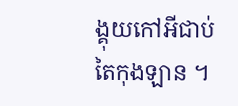ង្គុយកៅអីជាប់តៃកុងឡាន ។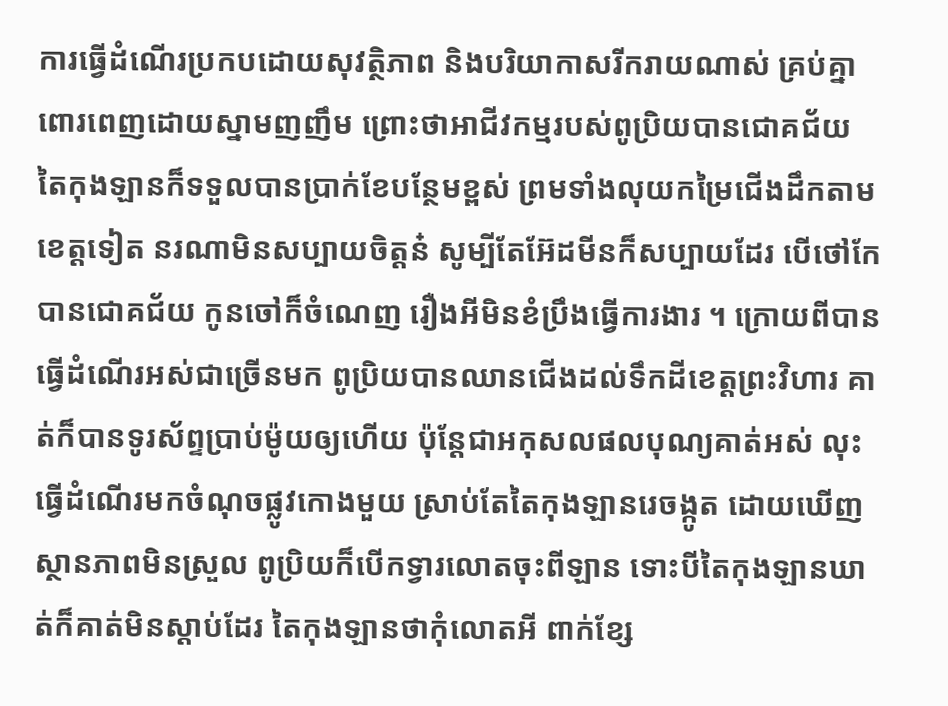ការធ្វើដំណើរប្រកបដោយសុវត្ថិភាព និងបរិយាកាសរីករាយណាស់ គ្រប់គ្នាពោរពេញដោយស្នាមញញឹម ព្រោះថាអាជីវកម្មរបស់ពូប្រិយបានជោគជ័យ តៃកុងឡានក៏ទទួលបានប្រាក់ខែបន្ថែមខ្ពស់ ព្រមទាំងលុយកម្រៃជើងដឹកតាមខេត្តទៀត នរណាមិនសប្បាយចិត្តន៎ សូម្បីតែអ៊ែដមីនក៏សប្បាយដែរ បើថៅកែបានជោគជ័យ កូនចៅក៏ចំណេញ រឿងអីមិនខំប្រឹងធ្វើការងារ ។ ក្រោយពីបានធ្វើដំណើរអស់ជាច្រើនមក ពូប្រិយបានឈានជើងដល់ទឹកដីខេត្តព្រះវិហារ គាត់ក៏បានទូរស័ព្ទប្រាប់ម៉ូយឲ្យហើយ ប៉ុន្ដែជាអកុសលផលបុណ្យគាត់អស់ លុះធ្វើដំណើរមកចំណុចផ្លូវកោងមួយ ស្រាប់តែតៃកុងឡានរេចង្កូត ដោយឃើញស្ថានភាពមិនស្រួល ពូប្រិយក៏បើកទ្វារលោតចុះពីឡាន ទោះបីតៃកុងឡានឃាត់ក៏គាត់មិនស្ដាប់ដែរ តៃកុងឡានថាកុំលោតអី ពាក់ខ្សែ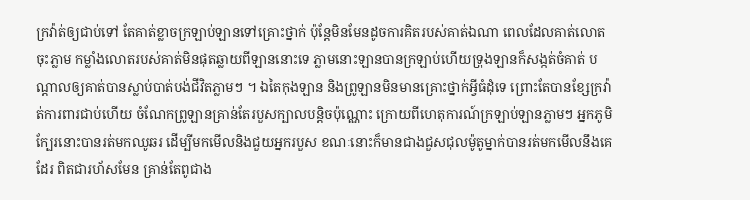ក្រវ៉ាត់ឲ្យជាប់ទៅ តែគាត់ខ្លាចក្រឡាប់ឡានទៅគ្រោះថ្នាក់ ប៉ុន្ដែមិនមែនដូចការគិតរបស់គាត់ឯណា ពេលដែលគាត់លោតចុះភ្លាម កម្លាំងលោតរបស់គាត់មិនផុតឆ្លាយពីឡាននោះទេ ភ្លាមនោះឡានបានក្រឡាប់ហើយទ្រុងឡានក៏សង្កត់ចំគាត់ បណ្ដាលឲ្យគាត់បានស្លាប់បាត់បង់ជីវិតភ្លាមៗ ។ ឯតៃកុងឡាន និងព្រូឡានមិនមានគ្រោះថ្នាក់អ្វីធំដុំទេ ព្រោះតែបានខ្សែក្រវ៉ាត់ការពារជាប់ហើយ ចំណែកព្រូឡានគ្រាន់តែរបួសក្បាលបន្ដិចប៉ុណ្ណោះ ក្រោយពីហេតុការណ៍ក្រឡាប់ឡានភ្លាមៗ អ្នកភូមិក្បែរនោះបានរត់មកឈូឆរ ដើម្បីមកមើលនិងជួយអ្នករបួស ខណៈនោះក៏មានជាងជួសជុលម៉ូតូម្នាក់បានរត់មកមើលនឹងគេដែរ ពិតជារហ័សមែន គ្រាន់តែពូជាង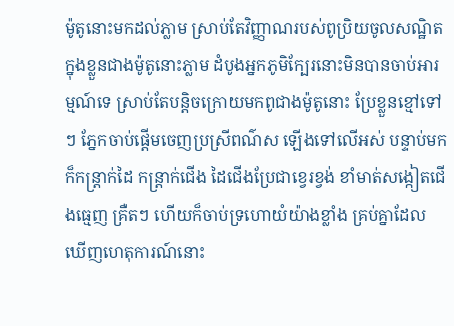ម៉ូតូនោះមកដល់ភ្លាម ស្រាប់តែវិញ្ញាណរបស់ពូប្រិយចូលសណ្ឋិតក្នុងខ្លួនជាងម៉ូតូនោះភ្លាម ដំបូងអ្នកភូមិក្បែរនោះមិនបានចាប់អារម្មណ៍ទេ ស្រាប់តែបន្ដិចក្រោយមកពូជាងម៉ូតូនោះ ប្រែខ្លួនខ្មៅទៅៗ ភ្នែកចាប់ផ្ដើមចេញប្រស្រីពណ៌ស ឡើងទៅលើអស់ បន្ទាប់មកក៏កន្រ្ដាក់ដៃ កន្រ្ដាក់ជើង ដៃជើងប្រែជាខ្វេរខ្វង់ ខាំមាត់សង្កៀតជើងធ្មេញ គ្រឺតៗ ហើយក៏ចាប់ទ្រហោយំយ៉ាងខ្លាំង គ្រប់គ្នាដែលឃើញហេតុការណ៍នោះ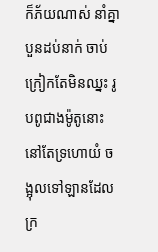ក៏ភ័យណាស់ នាំគ្នាបួនដប់នាក់ ចាប់ក្រៀកតែមិនឈ្នះ រូបពូជាងម៉ូតូនោះនៅតែទ្រហោយំ ចង្អុលទៅឡានដែលក្រ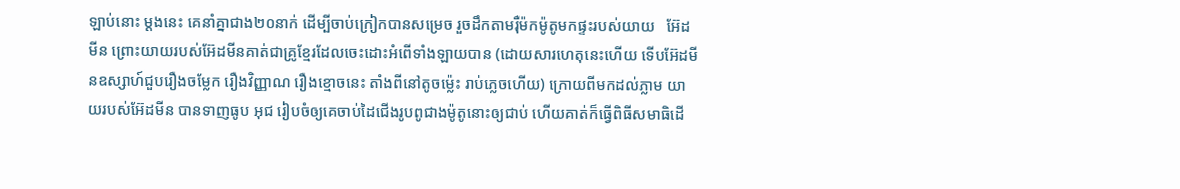ឡាប់នោះ ម្ដងនេះ គេនាំគ្នាជាង២០នាក់ ដើម្បីចាប់ក្រៀកបានសម្រេច រួចដឹកតាមរ៉ឺម៉កម៉ូតូមកផ្ទះរបស់យាយ   អ៊ែដមីន ព្រោះយាយរបស់អ៊ែដមីនគាត់ជាគ្រូខ្មែរដែលចេះដោះអំពើទាំងឡាយបាន (ដោយសារហេតុនេះហើយ ទើបអ៊ែដមីនឧស្សាហ៍ជួបរឿងចម្លែក រឿងវិញ្ញាណ រឿងខ្មោចនេះ តាំងពីនៅតូចម្ល៉េះ រាប់ភ្លេចហើយ) ក្រោយពីមកដល់ភ្លាម យាយរបស់អ៊ែដមីន បានទាញធូប អុជ រៀបចំឲ្យគេចាប់ដៃជើងរូបពូជាងម៉ូតូនោះឲ្យជាប់ ហើយគាត់ក៏ធ្វើពិធីសមាធិដើ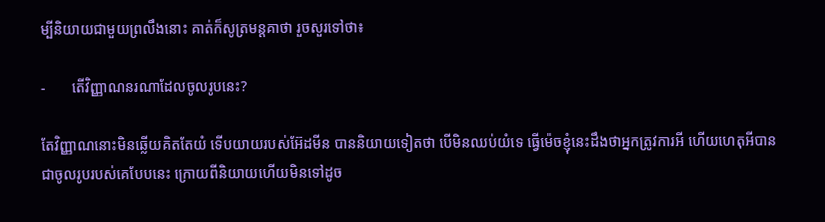ម្បីនិយាយជាមួយព្រលឹងនោះ គាត់ក៏សូត្រមន្ដគាថា រួចសួរទៅថា៖

-       តើវិញ្ញាណនរណាដែលចូលរូបនេះ?

តែវិញ្ញាណនោះមិនឆ្លើយគិតតែយំ ទើបយាយរបស់អ៊ែដមីន បាននិយាយទៀតថា បើមិនឈប់យំទេ ធ្វើម៉េចខ្ញុំនេះដឹងថាអ្នកត្រូវការអី ហើយហេតុអីបានជាចូលរូបរបស់គេបែបនេះ ក្រោយពីនិយាយហើយមិនទៅដូច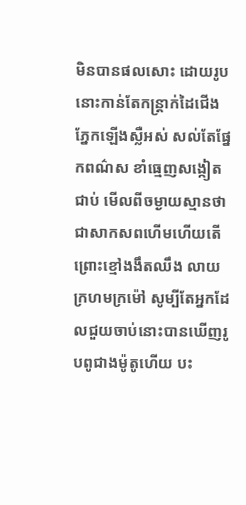មិនបានផលសោះ ដោយរូបនោះកាន់តែកន្រ្ដាក់ដៃជើង ភ្នែកឡើងស្លឺអស់ សល់តែផ្នែកពណ៌ស ខាំធ្មេញសង្កៀតជាប់ មើលពីចម្ងាយស្មានថាជាសាកសពហើមហើយតើ ព្រោះខ្មៅងងឹតឈឹង លាយក្រហមក្រម៉ៅ សូម្បីតែអ្នកដែលជួយចាប់នោះបានឃើញរូបពូជាងម៉ូតូហើយ បះ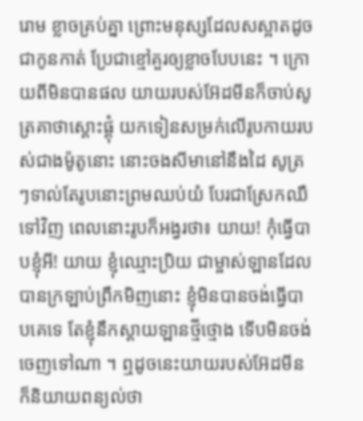រោម ខ្លាចគ្រប់គ្នា ព្រោះមនុស្សដែលសស្អាតដូចជាកូនកាត់ ប្រែជាខ្មៅគួរឲ្យខ្លាចបែបនេះ ។ ក្រោយពីមិនបានផល យាយរបស់អ៊ែដមីនក៏ចាប់សូត្រគាថាស្ដោះផ្ដុំ យកទៀនសម្រក់លើរូបកាយរបស់ជាងម៉ូតូនោះ នោះចងសីមានៅនឹងដៃ សូត្រៗទាល់តែរូបនោះព្រមឈប់យំ បែរជាស្រែកឈឺទៅវិញ ពេលនោះរូបក៏អង្វរថា៖ យាយ! កុំធ្វើបាបខ្ញុំអី! យាយ ខ្ញុំឈ្មោះប្រិយ ជាម្ចាស់ឡានដែលបានក្រឡាប់ព្រឹកមិញនោះ ខ្ញុំមិនបានចង់ធ្វើបាបគេទេ តែខ្ញុំនឹកស្ដាយឡានថ្មីថ្មោង ទើបមិនចង់ចេញទៅណា ។ ឮដូចនេះយាយរបស់អ៊ែដមីន ក៏និយាយពន្យល់ថា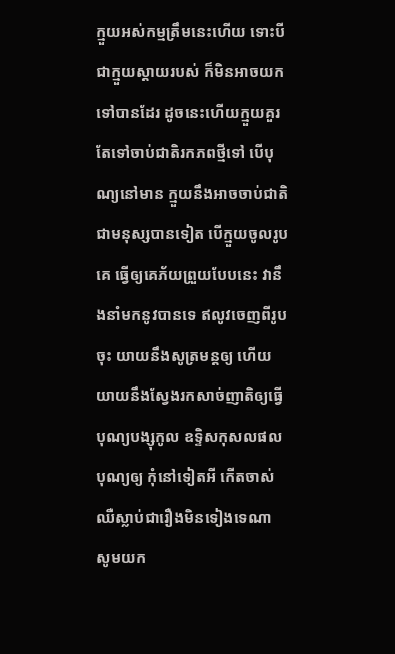ក្មួយអស់កម្មត្រឹមនេះហើយ ទោះបីជាក្មួយស្ដាយរបស់ ក៏មិនអាចយកទៅបានដែរ ដូចនេះហើយក្មួយគួរតែទៅចាប់ជាតិរកភពថ្មីទៅ បើបុណ្យនៅមាន ក្មួយនឹងអាចចាប់ជាតិជាមនុស្សបានទៀត បើក្មួយចូលរូបគេ ធ្វើឲ្យគេភ័យព្រួយបែបនេះ វានឹងនាំមកនូវបានទេ ឥលូវចេញពីរូបចុះ យាយនឹងសូត្រមន្ដឲ្យ ហើយយាយនឹងស្វែងរកសាច់ញាតិឲ្យធ្វើបុណ្យបង្សុកូល ឧទ្ទិសកុសលផលបុណ្យឲ្យ កុំនៅទៀតអី កើតចាស់ឈឺស្លាប់ជារឿងមិនទៀងទេណា សូមយក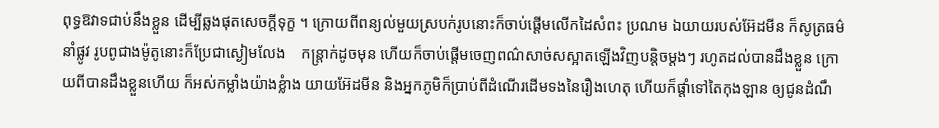ពុទ្ធឱវាទជាប់នឹងខ្លួន ដើម្បីឆ្លងផុតសេចក្ដីទុក្ខ ។ ក្រោយពីពន្យល់មួយស្របក់រូបនោះក៏ចាប់ផ្ដើមលើកដៃសំពះ ប្រណម ឯយាយរបស់អ៊ែដមីន ក៏សូត្រធម៌នាំផ្លូវ រូបពូជាងម៉ូតូនោះក៏ប្រែជាស្ងៀមលែង    កន្រ្ដាក់ដូចមុន ហើយក៏ចាប់ផ្ដើមចេញពណ៌សាច់សស្អាតឡើងវិញបន្ដិចម្ដងៗ រហូតដល់បានដឹងខ្លួន ក្រោយពីបានដឹងខ្លួនហើយ ក៏អស់កម្លាំងយ៉ាងខ្លំាង យាយអ៊ែដមីន និងអ្នកភូមិក៏ប្រាប់ពីដំណើរដើមទងនៃរឿងហេតុ ហើយក៏ផ្ដាំទៅតៃកុងឡាន ឲ្យជូនដំណឹ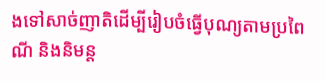ងទៅសាច់ញាតិដើម្បីរៀបចំធ្វើបុណ្យតាមប្រពៃណី និងនិមន្ដ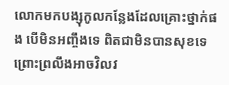លោកមកបង្សុកូលកន្លែងដែលគ្រោះថ្នាក់ផង បើមិនអញ្ចឹងទេ ពិតជាមិនបានសុខទេ ព្រោះព្រលឹងអាចវិលវ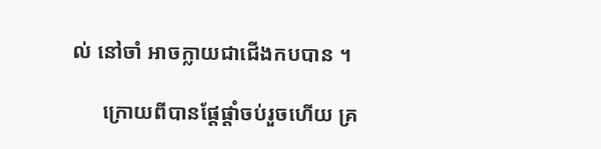ល់ នៅចាំ អាចក្លាយជាជើងកបបាន ។

      ក្រោយពីបានផ្ដែផ្ដាំចប់រួចហើយ គ្រ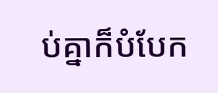ប់គ្នាក៏បំបែក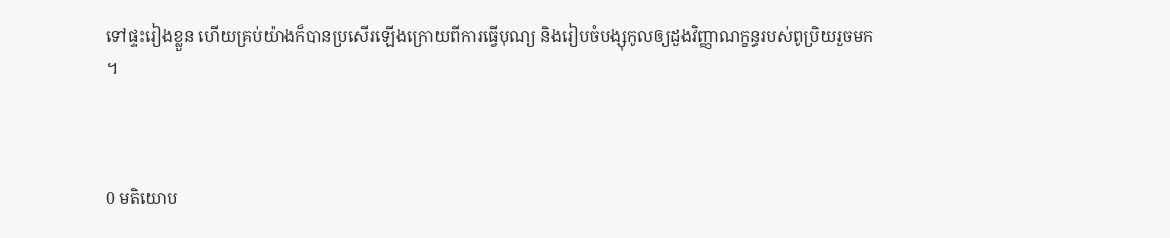ទៅផ្ទះរៀងខ្លួន ហើយគ្រប់យ៉ាងក៏បានប្រសើរឡើងក្រោយពីការធ្វើបុណ្យ និងរៀបចំបង្សុកូលឲ្យដួងវិញ្ញាណក្ខន្ធរបស់ពូប្រិយរួចមក ។



0 មតិយោប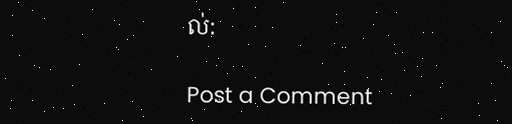ល់:

Post a Comment